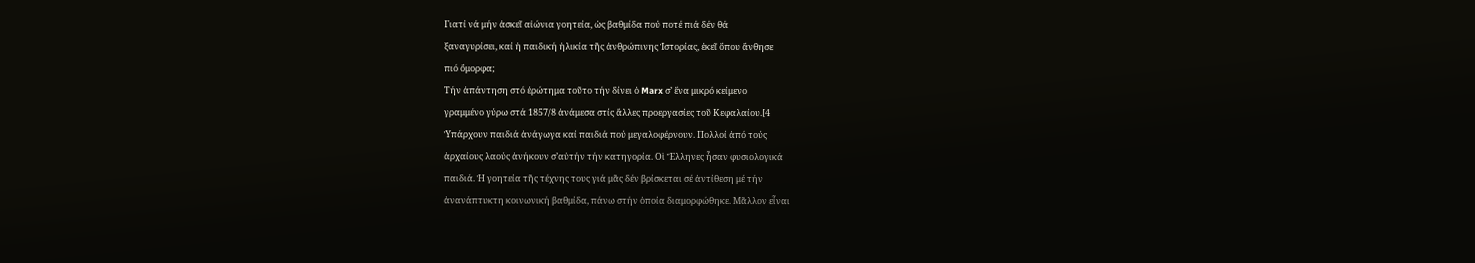Γιατί νά μήν ἀσκεῖ αἰώνια γοητεία, ὡς βαθμίδα πού ποτέ πιά δέν θά
ξαναγυρίσει, καί ἡ παιδική ἡλικία τῆς ἀνθρώπινης Ἱστορίας, ἐκεῖ ὅπου ἄνθησε
πιό ὄμορφα;
Τήν ἀπάντηση στό ἐρώτημα τοῦτο τήν δίνει ὁ Marx σ’ ἕνα μικρό κείμενο
γραμμένο γύρω στά 1857/8 ἀνάμεσα στίς ἄλλες προεργασίες τοῦ Κεφαλαίου.[4
Ὑπάρχουν παιδιά ἀνάγωγα καί παιδιά πού μεγαλοφέρνουν. Πολλοί ἀπό τούς
ἀρχαίους λαούς ἀνήκουν σ’αὐτήν τήν κατηγορία. Οἱ Ἕλληνες ἦσαν φυσιολογικά
παιδιά. Ἡ γοητεία τῆς τέχνης τους γιά μᾶς δέν βρίσκεται σέ ἀντίθεση μέ τήν
ἀνανάπτυκτη κοινωνική βαθμίδα, πάνω στήν ὁποία διαμορφώθηκε. Μᾶλλον εἶναι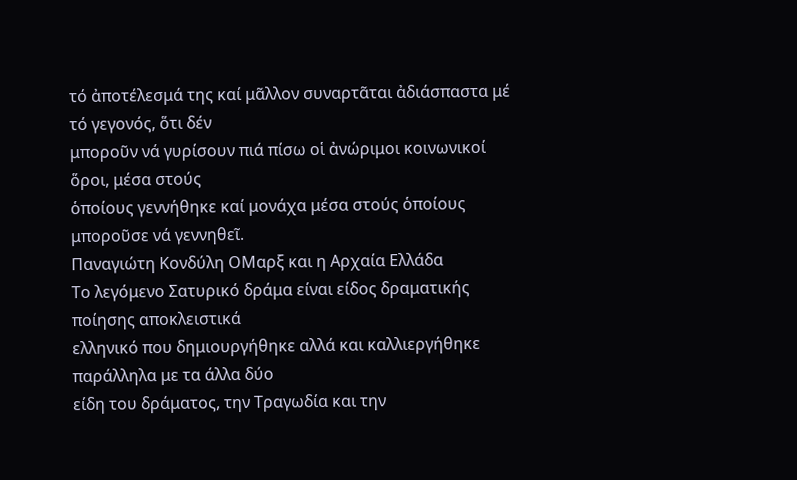τό ἀποτέλεσμά της καί μᾶλλον συναρτᾶται ἀδιάσπαστα μέ τό γεγονός, ὅτι δέν
μποροῦν νά γυρίσουν πιά πίσω οἱ ἀνώριμοι κοινωνικοί ὅροι, μέσα στούς
ὁποίους γεννήθηκε καί μονάχα μέσα στούς ὁποίους μποροῦσε νά γεννηθεῖ.
Παναγιώτη Κονδύλη ΟΜαρξ και η Αρχαία Ελλάδα
Το λεγόμενο Σατυρικό δράμα είναι είδος δραματικής ποίησης αποκλειστικά
ελληνικό που δημιουργήθηκε αλλά και καλλιεργήθηκε παράλληλα με τα άλλα δύο
είδη του δράματος, την Τραγωδία και την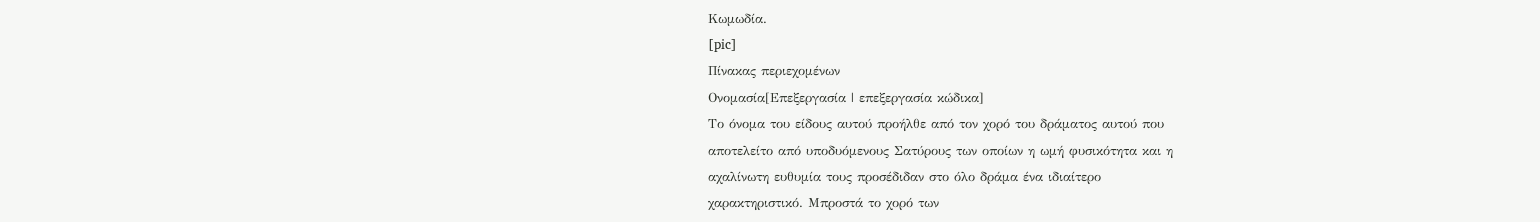Κωμωδία.
[pic]
Πίνακας περιεχομένων
Ονομασία[Επεξεργασία | επεξεργασία κώδικα]
Το όνομα του είδους αυτού προήλθε από τον χορό του δράματος αυτού που
αποτελείτο από υποδυόμενους Σατύρους των οποίων η ωμή φυσικότητα και η
αχαλίνωτη ευθυμία τους προσέδιδαν στο όλο δράμα ένα ιδιαίτερο
χαρακτηριστικό. Μπροστά το χορό των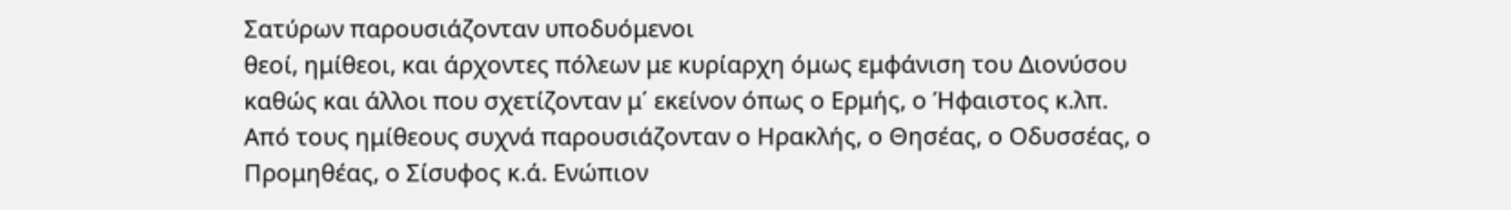Σατύρων παρουσιάζονταν υποδυόμενοι
θεοί, ημίθεοι, και άρχοντες πόλεων με κυρίαρχη όμως εμφάνιση του Διονύσου
καθώς και άλλοι που σχετίζονταν μ΄ εκείνον όπως ο Ερμής, ο Ήφαιστος κ.λπ.
Από τους ημίθεους συχνά παρουσιάζονταν ο Ηρακλής, ο Θησέας, ο Οδυσσέας, ο
Προμηθέας, ο Σίσυφος κ.ά. Ενώπιον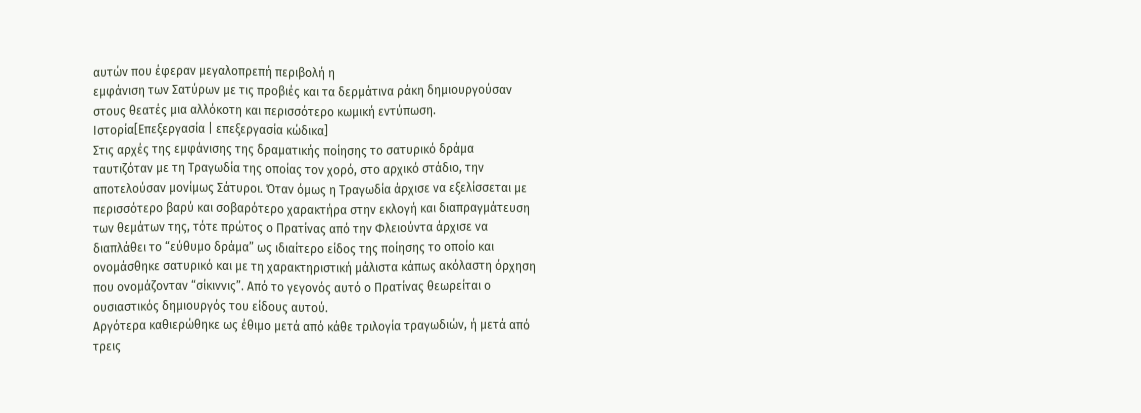αυτών που έφεραν μεγαλοπρεπή περιβολή η
εμφάνιση των Σατύρων με τις προβιές και τα δερμάτινα ράκη δημιουργούσαν
στους θεατές μια αλλόκοτη και περισσότερο κωμική εντύπωση.
Ιστορία[Επεξεργασία | επεξεργασία κώδικα]
Στις αρχές της εμφάνισης της δραματικής ποίησης το σατυρικό δράμα
ταυτιζόταν με τη Τραγωδία της οποίας τον χορό, στο αρχικό στάδιο, την
αποτελούσαν μονίμως Σάτυροι. Όταν όμως η Τραγωδία άρχισε να εξελίσσεται με
περισσότερο βαρύ και σοβαρότερο χαρακτήρα στην εκλογή και διαπραγμάτευση
των θεμάτων της, τότε πρώτος ο Πρατίνας από την Φλειούντα άρχισε να
διαπλάθει το “εύθυμο δράμα” ως ιδιαίτερο είδος της ποίησης το οποίο και
ονομάσθηκε σατυρικό και με τη χαρακτηριστική μάλιστα κάπως ακόλαστη όρχηση
που ονομάζονταν “σίκιννις”. Από το γεγονός αυτό ο Πρατίνας θεωρείται ο
ουσιαστικός δημιουργός του είδους αυτού.
Αργότερα καθιερώθηκε ως έθιμο μετά από κάθε τριλογία τραγωδιών, ή μετά από
τρεις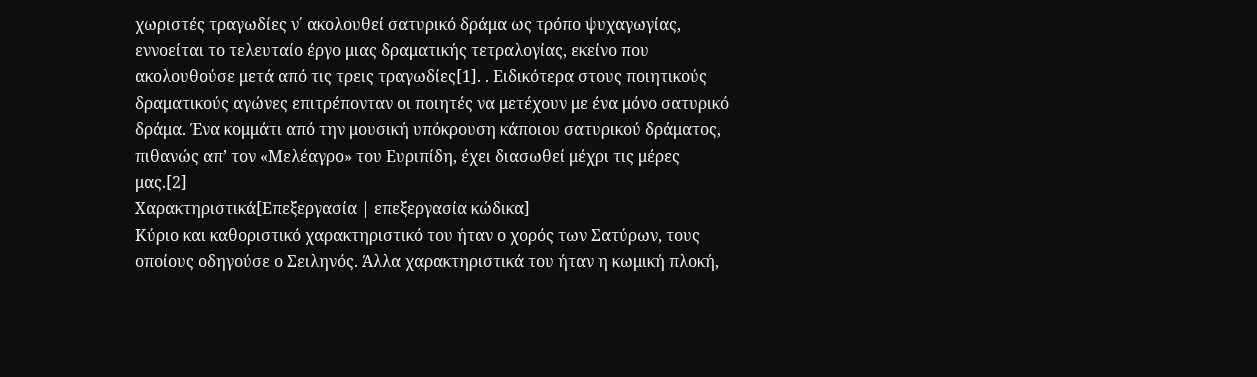χωριστές τραγωδίες ν΄ ακολουθεί σατυρικό δράμα ως τρόπο ψυχαγωγίας,
εννοείται το τελευταίο έργο μιας δραματικής τετραλογίας, εκείνο που
ακολουθούσε μετά από τις τρεις τραγωδίες[1]. . Ειδικότερα στους ποιητικούς
δραματικούς αγώνες επιτρέπονταν οι ποιητές να μετέχουν με ένα μόνο σατυρικό
δράμα. Ένα κομμάτι από την μουσική υπόκρουση κάποιου σατυρικού δράματος,
πιθανώς απ’ τον «Μελέαγρο» του Ευριπίδη, έχει διασωθεί μέχρι τις μέρες
μας.[2]
Χαρακτηριστικά[Επεξεργασία | επεξεργασία κώδικα]
Κύριο και καθοριστικό χαρακτηριστικό του ήταν ο χορός των Σατύρων, τους
οποίους οδηγούσε ο Σειληνός. Άλλα χαρακτηριστικά του ήταν η κωμική πλοκή,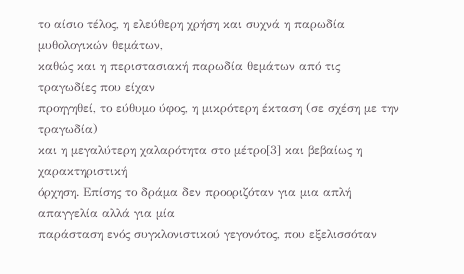το αίσιο τέλος, η ελεύθερη χρήση και συχνά η παρωδία μυθολογικών θεμάτων,
καθώς και η περιστασιακή παρωδία θεμάτων από τις τραγωδίες που είχαν
προηγηθεί, το εύθυμο ύφος, η μικρότερη έκταση (σε σχέση με την τραγωδία)
και η μεγαλύτερη χαλαρότητα στο μέτρο[3] και βεβαίως η χαρακτηριστική
όρχηση. Επίσης το δράμα δεν προοριζόταν για μια απλή απαγγελία αλλά για μία
παράσταση ενός συγκλονιστικού γεγονότος, που εξελισσόταν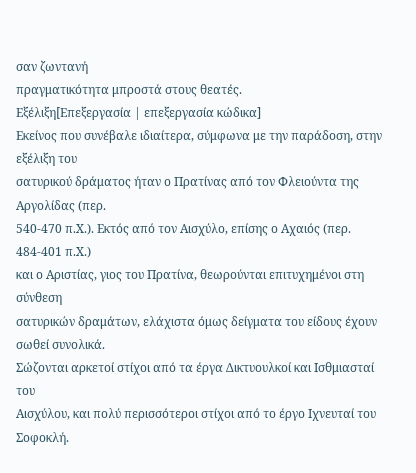σαν ζωντανή
πραγματικότητα μπροστά στους θεατές.
Εξέλιξη[Επεξεργασία | επεξεργασία κώδικα]
Εκείνος που συνέβαλε ιδιαίτερα, σύμφωνα με την παράδοση, στην εξέλιξη του
σατυρικού δράματος ήταν ο Πρατίνας από τον Φλειούντα της Αργολίδας (περ.
540-470 π.Χ.). Εκτός από τον Αισχύλο, επίσης ο Αχαιός (περ. 484-401 π.Χ.)
και ο Αριστίας, γιος του Πρατίνα, θεωρούνται επιτυχημένοι στη σύνθεση
σατυρικών δραμάτων, ελάχιστα όμως δείγματα του είδους έχουν σωθεί συνολικά.
Σώζονται αρκετοί στίχοι από τα έργα Δικτυουλκοί και Ισθμιασταί του
Αισχύλου, και πολύ περισσότεροι στίχοι από το έργο Ιχνευταί του Σοφοκλή.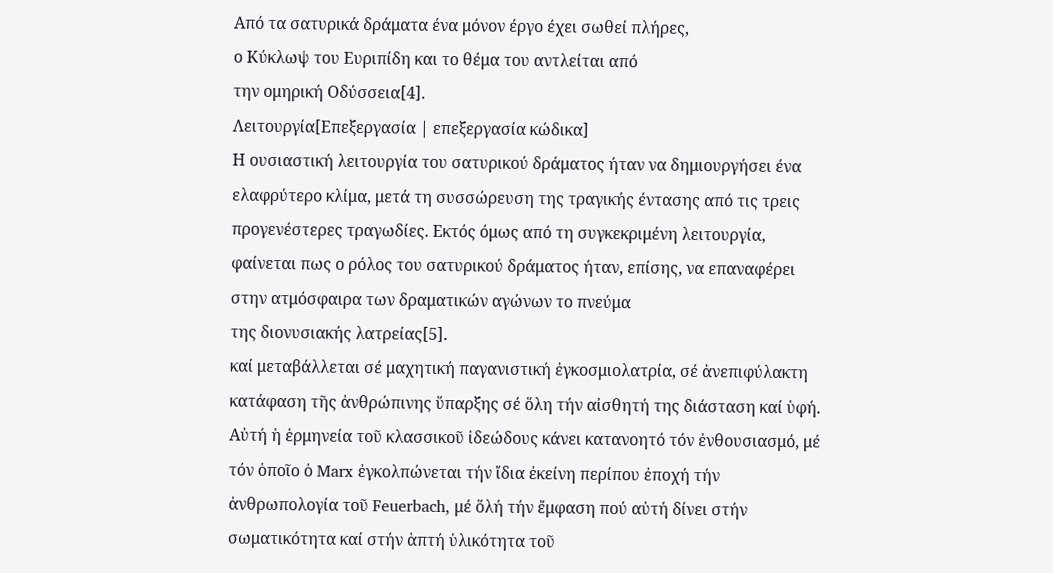Από τα σατυρικά δράματα ένα μόνον έργο έχει σωθεί πλήρες,
ο Κύκλωψ του Ευριπίδη και το θέμα του αντλείται από
την ομηρική Οδύσσεια[4].
Λειτουργία[Επεξεργασία | επεξεργασία κώδικα]
Η ουσιαστική λειτουργία του σατυρικού δράματος ήταν να δημιουργήσει ένα
ελαφρύτερο κλίμα, μετά τη συσσώρευση της τραγικής έντασης από τις τρεις
προγενέστερες τραγωδίες. Εκτός όμως από τη συγκεκριμένη λειτουργία,
φαίνεται πως ο ρόλος του σατυρικού δράματος ήταν, επίσης, να επαναφέρει
στην ατμόσφαιρα των δραματικών αγώνων το πνεύμα
της διονυσιακής λατρείας[5].
καί μεταβάλλεται σέ μαχητική παγανιστική ἐγκοσμιολατρία, σέ ἀνεπιφύλακτη
κατάφαση τῆς ἀνθρώπινης ὕπαρξης σέ ὅλη τήν αἰσθητή της διάσταση καί ὑφή.
Αὐτή ἡ ἑρμηνεία τοῦ κλασσικοῦ ἰδεώδους κάνει κατανοητό τόν ἐνθουσιασμό, μέ
τόν ὁποῖο ὁ Marx ἐγκολπώνεται τήν ἴδια ἐκείνη περίπου ἐποχή τήν
ἀνθρωπολογία τοῦ Feuerbach, μέ ὅλή τήν ἔμφαση πού αὐτή δίνει στήν
σωματικότητα καί στήν ἁπτή ὑλικότητα τοῦ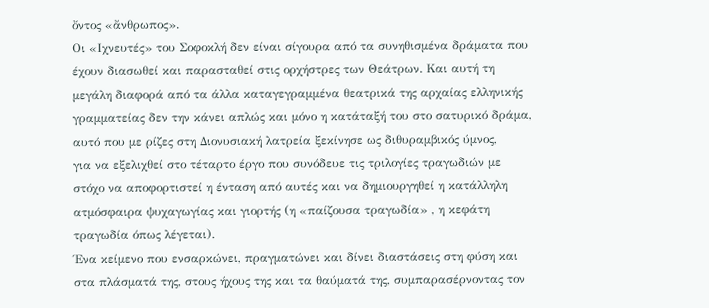ὄντος «ἄνθρωπος».
Οι «Ιχνευτές» του Σοφοκλή δεν είναι σίγουρα από τα συνηθισμένα δράματα που
έχουν διασωθεί και παρασταθεί στις ορχήστρες των Θεάτρων. Και αυτή τη
μεγάλη διαφορά από τα άλλα καταγεγραμμένα θεατρικά της αρχαίας ελληνικής
γραμματείας δεν την κάνει απλώς και μόνο η κατάταξή του στο σατυρικό δράμα,
αυτό που με ρίζες στη Διονυσιακή λατρεία ξεκίνησε ως διθυραμβικός ύμνος,
για να εξελιχθεί στο τέταρτο έργο που συνόδευε τις τριλογίες τραγωδιών με
στόχο να αποφορτιστεί η ένταση από αυτές και να δημιουργηθεί η κατάλληλη
ατμόσφαιρα ψυχαγωγίας και γιορτής (η «παίζουσα τραγωδία» , η κεφάτη
τραγωδία όπως λέγεται).
Ένα κείμενο που ενσαρκώνει, πραγματώνει και δίνει διαστάσεις στη φύση και
στα πλάσματά της, στους ήχους της και τα θαύματά της, συμπαρασέρνοντας τον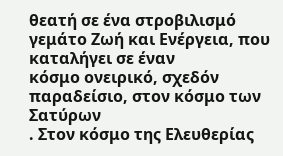θεατή σε ένα στροβιλισμό γεμάτο Ζωή και Ενέργεια, που καταλήγει σε έναν
κόσμο ονειρικό, σχεδόν παραδείσιο, στον κόσμο των Σατύρων
. Στον κόσμο της Ελευθερίας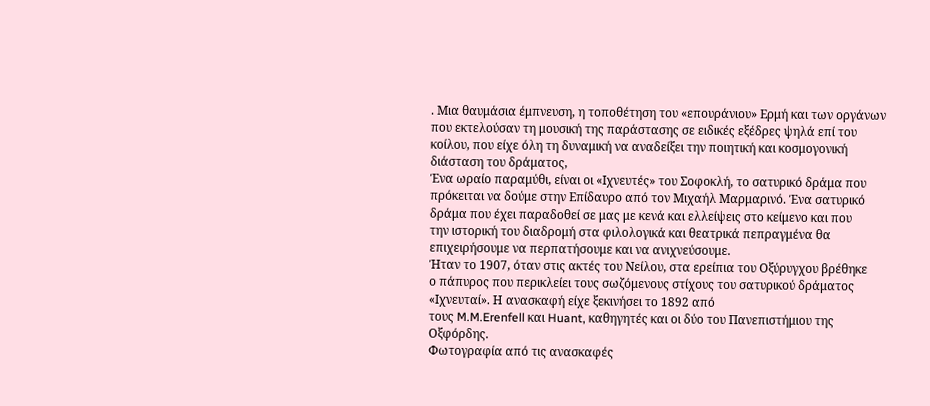. Μια θαυμάσια έμπνευση, η τοποθέτηση του «επουράνιου» Ερμή και των οργάνων
που εκτελούσαν τη μουσική της παράστασης σε ειδικές εξέδρες ψηλά επί του
κοίλου, που είχε όλη τη δυναμική να αναδείξει την ποιητική και κοσμογονική
διάσταση του δράματος,
Ένα ωραίο παραμύθι, είναι οι «Ιχνευτές» του Σοφοκλή, το σατυρικό δράμα που
πρόκειται να δούμε στην Επίδαυρο από τον Μιχαήλ Μαρμαρινό. Ένα σατυρικό
δράμα που έχει παραδοθεί σε μας με κενά και ελλείψεις στο κείμενο και που
την ιστορική του διαδρομή στα φιλολογικά και θεατρικά πεπραγμένα θα
επιχειρήσουμε να περπατήσουμε και να ανιχνεύσουμε.
Ήταν το 1907, όταν στις ακτές του Νείλου, στα ερείπια του Οξύρυγχου βρέθηκε
ο πάπυρος που περικλείει τους σωζόμενους στίχους του σατυρικού δράματος
«Ιχνευταί». Η ανασκαφή είχε ξεκινήσει το 1892 από
τους M.M.Erenfell και Huant, καθηγητές και οι δύο του Πανεπιστήμιου της
Οξφόρδης.
Φωτογραφία από τις ανασκαφές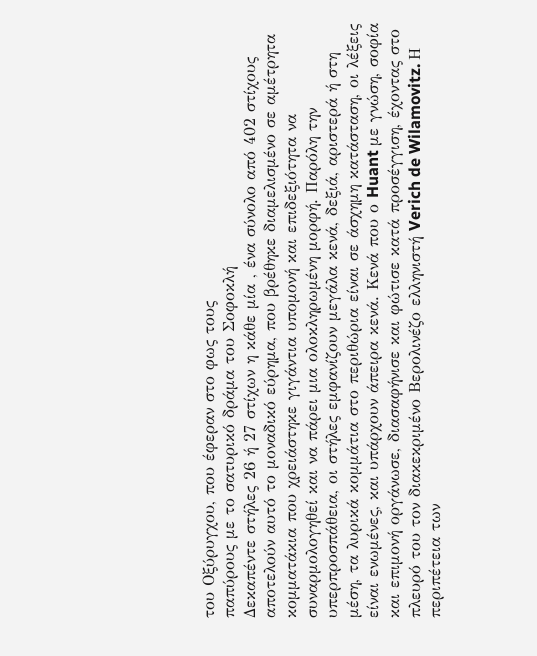του Οξύρυγχου, που έφεραν στο φως τους
παπύρους με το σατυρικό δράμα του Σοφοκλή
Δεκαπέντε στήλες 26 ή 27 στίχων η κάθε μία , ένα σύνολο από 402 στίχους
αποτελούν αυτό το μοναδικό εύρημα, που βρέθηκε διαμελισμένο σε αμέτρητα
κομματάκια που χρειάστηκε γιγάντια υπομονή και επιδεξιότητα να
συναρμολογηθεί και να πάρει μια ολοκληρωμένη μορφή. Παρόλη την
υπερπροσπάθεια, οι στήλες εμφανίζουν μεγάλα κενά, δεξιά, αριστερά ή στη
μέση, τα λυρικά κομμάτια στο περιθώρια είναι σε άσχημη κατάσταση, οι λέξεις
είναι ενωμένες, και υπάρχουν άπειρα κενά. Κενά που ο Huant με γνώση, σοφία
και επιμονή οργάνωσε, διασαφήνισε και φώτισε κατά προσέγγιση, έχοντας στο
πλευρό του τον διακεκριμένο Βερολινέζο ελληνιστή Verich de Wilamovitz. Η
περιπέτεια των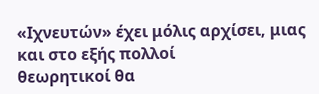«Ιχνευτών» έχει μόλις αρχίσει, μιας και στο εξής πολλοί
θεωρητικοί θα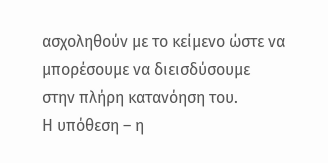ασχοληθούν με το κείμενο ώστε να μπορέσουμε να διεισδύσουμε
στην πλήρη κατανόηση του.
Η υπόθεση – η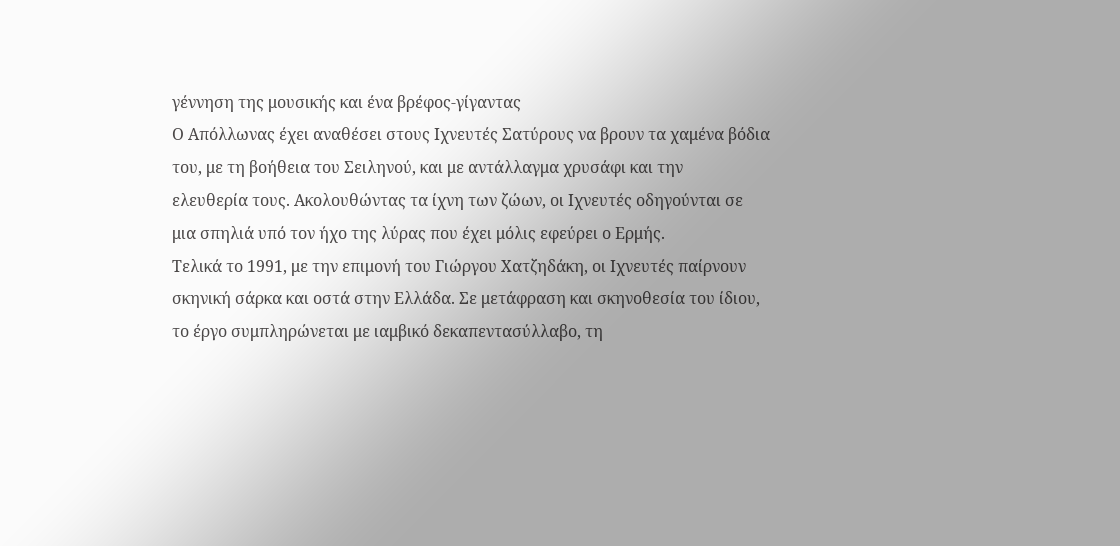γέννηση της μουσικής και ένα βρέφος-γίγαντας
Ο Απόλλωνας έχει αναθέσει στους Ιχνευτές Σατύρους να βρουν τα χαμένα βόδια
του, με τη βοήθεια του Σειληνού, και με αντάλλαγμα χρυσάφι και την
ελευθερία τους. Ακολουθώντας τα ίχνη των ζώων, οι Ιχνευτές οδηγούνται σε
μια σπηλιά υπό τον ήχο της λύρας που έχει μόλις εφεύρει ο Ερμής.
Τελικά το 1991, με την επιμονή του Γιώργου Χατζηδάκη, οι Ιχνευτές παίρνουν
σκηνική σάρκα και οστά στην Ελλάδα. Σε μετάφραση και σκηνοθεσία του ίδιου,
το έργο συμπληρώνεται με ιαμβικό δεκαπεντασύλλαβο, τη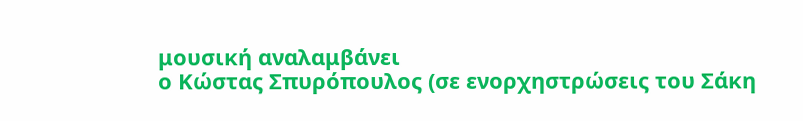μουσική αναλαμβάνει
ο Κώστας Σπυρόπουλος (σε ενορχηστρώσεις του Σάκη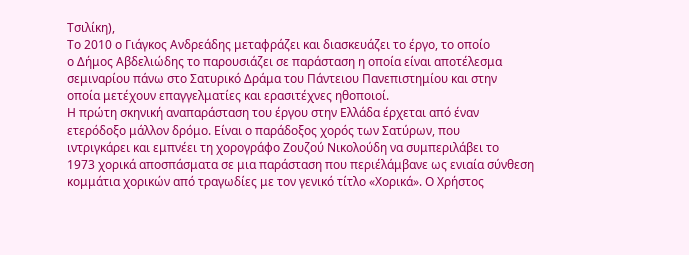Τσιλίκη),
Το 2010 ο Γιάγκος Ανδρεάδης μεταφράζει και διασκευάζει το έργο, το οποίο
ο Δήμος Αβδελιώδης το παρουσιάζει σε παράσταση η οποία είναι αποτέλεσμα
σεμιναρίου πάνω στο Σατυρικό Δράμα του Πάντειου Πανεπιστημίου και στην
οποία μετέχουν επαγγελματίες και ερασιτέχνες ηθοποιοί.
Η πρώτη σκηνική αναπαράσταση του έργου στην Ελλάδα έρχεται από έναν
ετερόδοξο μάλλον δρόμο. Είναι ο παράδοξος χορός των Σατύρων, που
ιντριγκάρει και εμπνέει τη χορογράφο Ζουζού Νικολούδη να συμπεριλάβει το
1973 χορικά αποσπάσματα σε μια παράσταση που περιέλάμβανε ως ενιαία σύνθεση
κομμάτια χορικών από τραγωδίες με τον γενικό τίτλο «Χορικά». Ο Χρήστος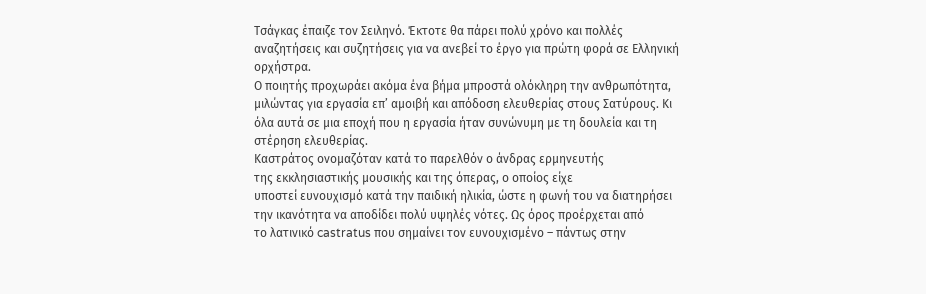Τσάγκας έπαιζε τον Σειληνό. Έκτοτε θα πάρει πολύ χρόνο και πολλές
αναζητήσεις και συζητήσεις για να ανεβεί το έργο για πρώτη φορά σε Ελληνική
ορχήστρα.
Ο ποιητής προχωράει ακόμα ένα βήμα μπροστά ολόκληρη την ανθρωπότητα,
μιλώντας για εργασία επ’ αμοιβή και απόδοση ελευθερίας στους Σατύρους. Κι
όλα αυτά σε μια εποχή που η εργασία ήταν συνώνυμη με τη δουλεία και τη
στέρηση ελευθερίας.
Καστράτος ονομαζόταν κατά το παρελθόν ο άνδρας ερμηνευτής
της εκκλησιαστικής μουσικής και της όπερας, ο οποίος είχε
υποστεί ευνουχισμό κατά την παιδική ηλικία, ώστε η φωνή του να διατηρήσει
την ικανότητα να αποδίδει πολύ υψηλές νότες. Ως όρος προέρχεται από
το λατινικό castratus που σημαίνει τον ευνουχισμένο – πάντως στην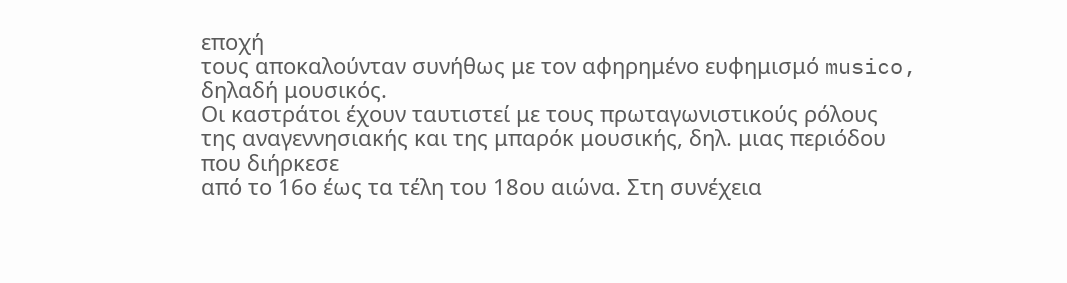εποχή
τους αποκαλούνταν συνήθως με τον αφηρημένο ευφημισμό musico,
δηλαδή μουσικός.
Οι καστράτοι έχουν ταυτιστεί με τους πρωταγωνιστικούς ρόλους
της αναγεννησιακής και της μπαρόκ μουσικής, δηλ. μιας περιόδου που διήρκεσε
από το 16ο έως τα τέλη του 18ου αιώνα. Στη συνέχεια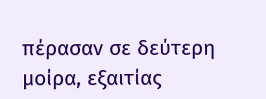πέρασαν σε δεύτερη
μοίρα, εξαιτίας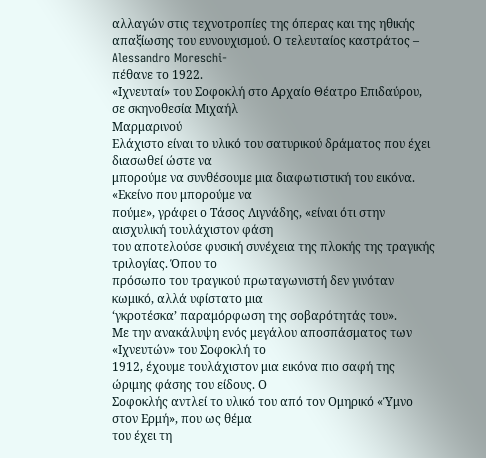αλλαγών στις τεχνοτροπίες της όπερας και της ηθικής
απαξίωσης του ευνουχισμού. Ο τελευταίος καστράτος – Alessandro Moreschi-
πέθανε το 1922.
«Ιχνευταί» του Σοφοκλή στο Αρχαίο Θέατρο Επιδαύρου, σε σκηνοθεσία Μιχαήλ
Μαρμαρινού
Ελάχιστο είναι το υλικό του σατυρικού δράματος που έχει διασωθεί ώστε να
μπορούμε να συνθέσουμε μια διαφωτιστική του εικόνα. «Εκείνο που μπορούμε να
πούμε», γράφει ο Τάσος Λιγνάδης, «είναι ότι στην αισχυλική τουλάχιστον φάση
του αποτελούσε φυσική συνέχεια της πλοκής της τραγικής τριλογίας. Όπου το
πρόσωπο του τραγικού πρωταγωνιστή δεν γινόταν κωμικό, αλλά υφίστατο μια
‘γκροτέσκα’ παραμόρφωση της σοβαρότητάς του».
Με την ανακάλυψη ενός μεγάλου αποσπάσματος των «Ιχνευτών» του Σοφοκλή το
1912, έχουμε τουλάχιστον μια εικόνα πιο σαφή της ώριμης φάσης του είδους. Ο
Σοφοκλής αντλεί το υλικό του από τον Ομηρικό «Ύμνο στον Ερμή», που ως θέμα
του έχει τη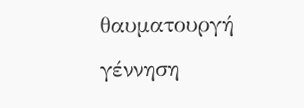θαυματουργή γέννηση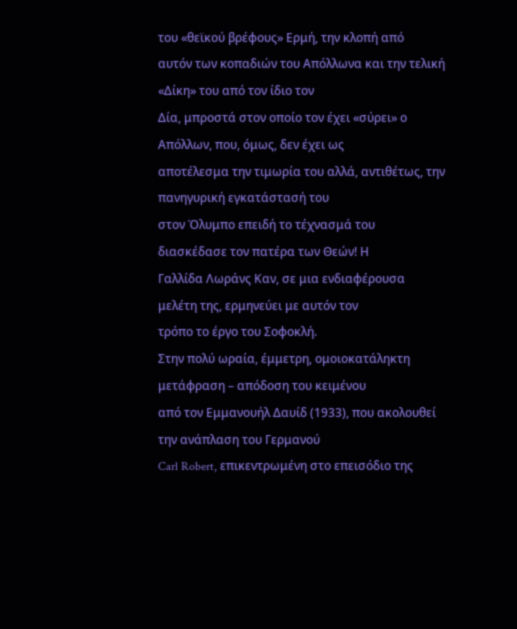του «θεϊκού βρέφους» Ερμή, την κλοπή από
αυτόν των κοπαδιών του Απόλλωνα και την τελική «Δίκη» του από τον ίδιο τον
Δία, μπροστά στον οποίο τον έχει «σύρει» ο Απόλλων, που, όμως, δεν έχει ως
αποτέλεσμα την τιμωρία του αλλά, αντιθέτως, την πανηγυρική εγκατάστασή του
στον Όλυμπο επειδή το τέχνασμά του διασκέδασε τον πατέρα των Θεών! Η
Γαλλίδα Λωράνς Καν, σε μια ενδιαφέρουσα μελέτη της, ερμηνεύει με αυτόν τον
τρόπο το έργο του Σοφοκλή.
Στην πολύ ωραία, έμμετρη, ομοιοκατάληκτη μετάφραση – απόδοση του κειμένου
από τον Εμμανουήλ Δαυίδ (1933), που ακολουθεί την ανάπλαση του Γερμανού
Carl Robert, επικεντρωμένη στο επεισόδιο της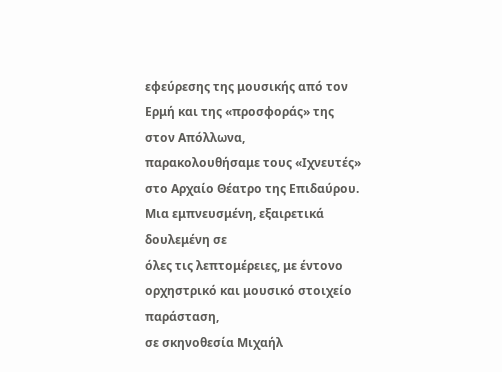εφεύρεσης της μουσικής από τον
Ερμή και της «προσφοράς» της στον Απόλλωνα, παρακολουθήσαμε τους «Ιχνευτές»
στο Αρχαίο Θέατρο της Επιδαύρου. Μια εμπνευσμένη, εξαιρετικά δουλεμένη σε
όλες τις λεπτομέρειες, με έντονο ορχηστρικό και μουσικό στοιχείο παράσταση,
σε σκηνοθεσία Μιχαήλ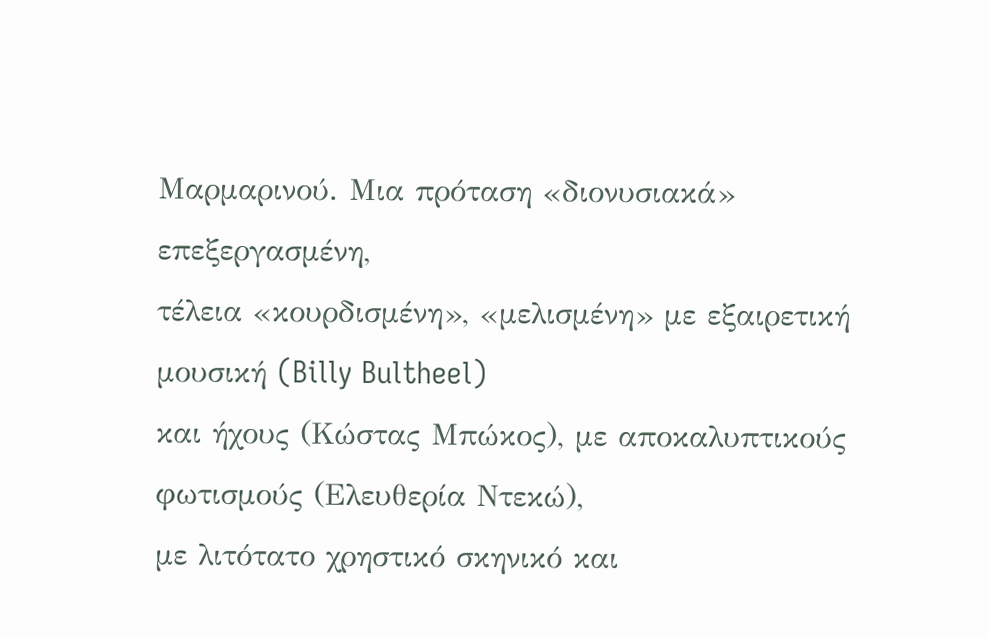Μαρμαρινού. Μια πρόταση «διονυσιακά» επεξεργασμένη,
τέλεια «κουρδισμένη», «μελισμένη» με εξαιρετική μουσική (Billy Bultheel)
και ήχους (Κώστας Μπώκος), με αποκαλυπτικούς φωτισμούς (Ελευθερία Ντεκώ),
με λιτότατο χρηστικό σκηνικό και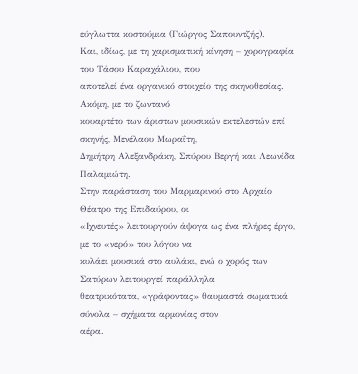εύγλωττα κοστούμια (Γιώργος Σαπουντζής).
Και, ιδίως, με τη χαρισματική κίνηση – χορογραφία του Τάσου Καραχάλιου, που
αποτελεί ένα οργανικό στοιχείο της σκηνοθεσίας. Ακόμη, με το ζωντανό
κουαρτέτο των άριστων μουσικών εκτελεστών επί σκηνής, Μενέλαου Μωραΐτη,
Δημήτρη Αλεξανδράκη, Σπύρου Βεργή και Λεωνίδα Παλαμιώτη.
Στην παράσταση του Μαρμαρινού στο Αρχαίο Θέατρο της Επιδαύρου, οι
«Ιχνευτές» λειτουργούν άψογα ως ένα πλήρες έργο, με το «νερό» του λόγου να
κυλάει μουσικά στο αυλάκι, ενώ ο χορός των Σατύρων λειτουργεί παράλληλα
θεατρικότατα, «γράφοντας» θαυμαστά σωματικά σύνολα – σχήματα αρμονίας στον
αέρα.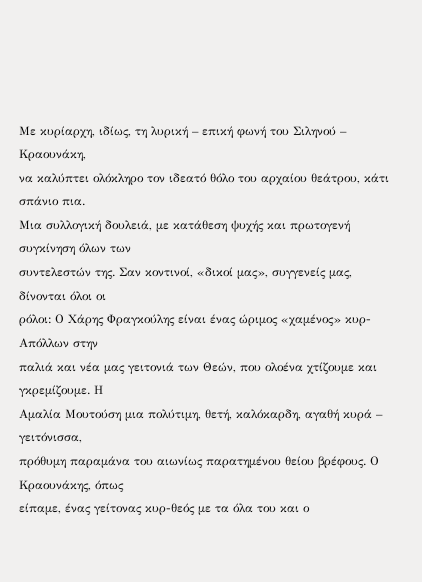Με κυρίαρχη, ιδίως, τη λυρική – επική φωνή του Σιληνού – Κραουνάκη,
να καλύπτει ολόκληρο τον ιδεατό θόλο του αρχαίου θεάτρου, κάτι σπάνιο πια.
Μια συλλογική δουλειά, με κατάθεση ψυχής και πρωτογενή συγκίνηση όλων των
συντελεστών της. Σαν κοντινοί, «δικοί μας», συγγενείς μας, δίνονται όλοι οι
ρόλοι: Ο Χάρης Φραγκούλης είναι ένας ώριμος «χαμένος» κυρ-Απόλλων στην
παλιά και νέα μας γειτονιά των Θεών, που ολοένα χτίζουμε και γκρεμίζουμε. Η
Αμαλία Μουτούση μια πολύτιμη, θετή, καλόκαρδη, αγαθή κυρά – γειτόνισσα,
πρόθυμη παραμάνα του αιωνίως παρατημένου θείου βρέφους. Ο Κραουνάκης, όπως
είπαμε, ένας γείτονας κυρ-θεός με τα όλα του και ο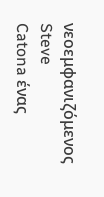νεοεμφανιζόμενος Steve
Catona ένας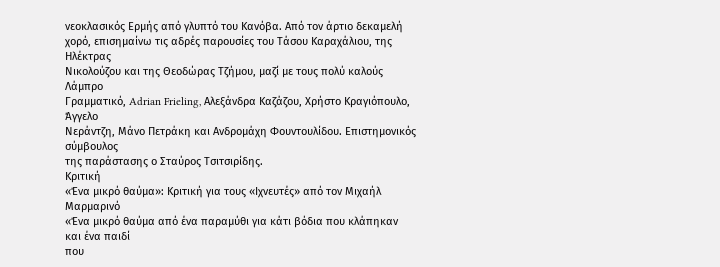νεοκλασικός Ερμής από γλυπτό του Κανόβα. Από τον άρτιο δεκαμελή
χορό, επισημαίνω τις αδρές παρουσίες του Τάσου Καραχάλιου, της Ηλέκτρας
Νικολούζου και της Θεοδώρας Τζήμου, μαζί με τους πολύ καλούς Λάμπρο
Γραμματικό, Adrian Frieling, Αλεξάνδρα Καζάζου, Χρήστο Κραγιόπουλο, Άγγελο
Νεράντζη, Μάνο Πετράκη και Ανδρομάχη Φουντουλίδου. Επιστημονικός σύμβουλος
της παράστασης ο Σταύρος Τσιτσιρίδης.
Κριτική
«Ένα μικρό θαύμα»: Κριτική για τους «Ιχνευτές» από τον Μιχαήλ Μαρμαρινό
«Ένα μικρό θαύμα από ένα παραμύθι για κάτι βόδια που κλάπηκαν και ένα παιδί
που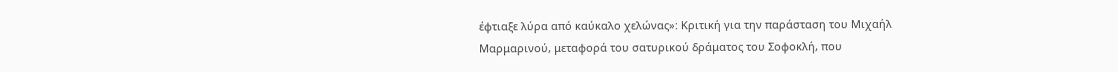έφτιαξε λύρα από καύκαλο χελώνας»: Κριτική για την παράσταση του Μιχαήλ
Μαρμαρινού, μεταφορά του σατυρικού δράματος του Σοφοκλή, που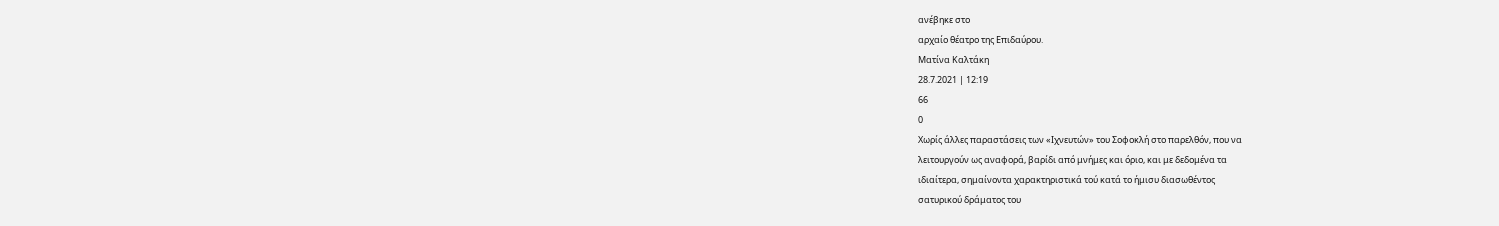ανέβηκε στο
αρχαίο θέατρο της Επιδαύρου.
Ματίνα Καλτάκη
28.7.2021 | 12:19
66
0
Xωρίς άλλες παραστάσεις των «Ιχνευτών» του Σοφοκλή στο παρελθόν, που να
λειτουργούν ως αναφορά, βαρίδι από μνήμες και όριο, και με δεδομένα τα
ιδιαίτερα, σημαίνοντα χαρακτηριστικά τού κατά το ήμισυ διασωθέντος
σατυρικού δράματος του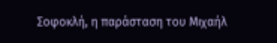Σοφοκλή, η παράσταση του Μιχαήλ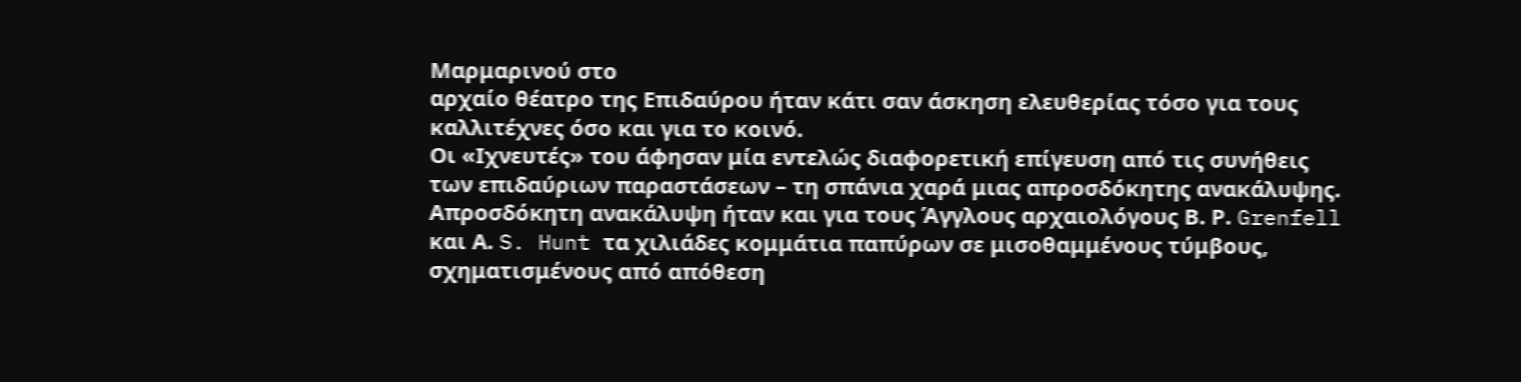Μαρμαρινού στο
αρχαίο θέατρο της Επιδαύρου ήταν κάτι σαν άσκηση ελευθερίας τόσο για τους
καλλιτέχνες όσο και για το κοινό.
Οι «Ιχνευτές» του άφησαν μία εντελώς διαφορετική επίγευση από τις συνήθεις
των επιδαύριων παραστάσεων – τη σπάνια χαρά μιας απροσδόκητης ανακάλυψης.
Aπροσδόκητη ανακάλυψη ήταν και για τους Άγγλους αρχαιολόγους Β. Ρ. Grenfell
και Α. S. Hunt τα χιλιάδες κομμάτια παπύρων σε μισοθαμμένους τύμβους,
σχηματισμένους από απόθεση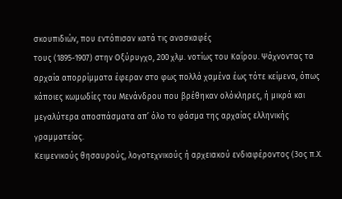σκουπιδιών, που εντόπισαν κατά τις ανασκαφές
τους (1895-1907) στην Οξύρυγχο, 200 χλμ. νοτίως του Καΐρου. Ψάχνοντας τα
αρχαία απορρίμματα έφεραν στο φως πολλά χαμένα έως τότε κείμενα, όπως
κάποιες κωμωδίες του Μενάνδρου που βρέθηκαν ολόκληρες, ή μικρά και
μεγαλύτερα αποσπάσματα απ’ όλο το φάσμα της αρχαίας ελληνικής γραμματείας.
Κειμενικούς θησαυρούς, λογοτεχνικούς ή αρχειακού ενδιαφέροντος (3ος π.Χ.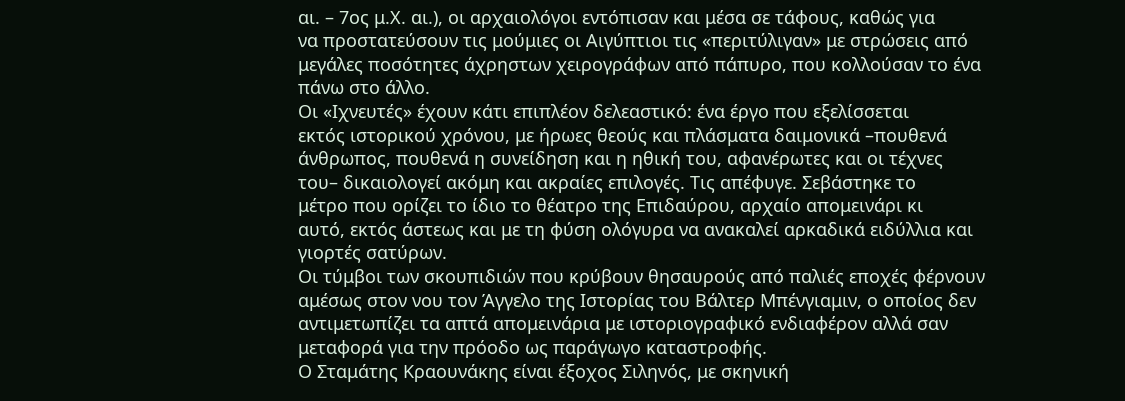αι. – 7ος μ.Χ. αι.), οι αρχαιολόγοι εντόπισαν και μέσα σε τάφους, καθώς για
να προστατεύσουν τις μούμιες οι Αιγύπτιοι τις «περιτύλιγαν» με στρώσεις από
μεγάλες ποσότητες άχρηστων χειρογράφων από πάπυρο, που κολλούσαν το ένα
πάνω στο άλλο.
Οι «Ιχνευτές» έχουν κάτι επιπλέον δελεαστικό: ένα έργο που εξελίσσεται
εκτός ιστορικού χρόνου, με ήρωες θεούς και πλάσματα δαιμονικά –πουθενά
άνθρωπος, πουθενά η συνείδηση και η ηθική του, αφανέρωτες και οι τέχνες
του– δικαιολογεί ακόμη και ακραίες επιλογές. Τις απέφυγε. Σεβάστηκε το
μέτρο που ορίζει το ίδιο το θέατρο της Επιδαύρου, αρχαίο απομεινάρι κι
αυτό, εκτός άστεως και με τη φύση ολόγυρα να ανακαλεί αρκαδικά ειδύλλια και
γιορτές σατύρων.
Οι τύμβοι των σκουπιδιών που κρύβουν θησαυρούς από παλιές εποχές φέρνουν
αμέσως στον νου τον Άγγελο της Ιστορίας του Βάλτερ Μπένγιαμιν, ο οποίος δεν
αντιμετωπίζει τα απτά απομεινάρια με ιστοριογραφικό ενδιαφέρον αλλά σαν
μεταφορά για την πρόοδο ως παράγωγο καταστροφής.
Ο Σταμάτης Κραουνάκης είναι έξοχος Σιληνός, με σκηνική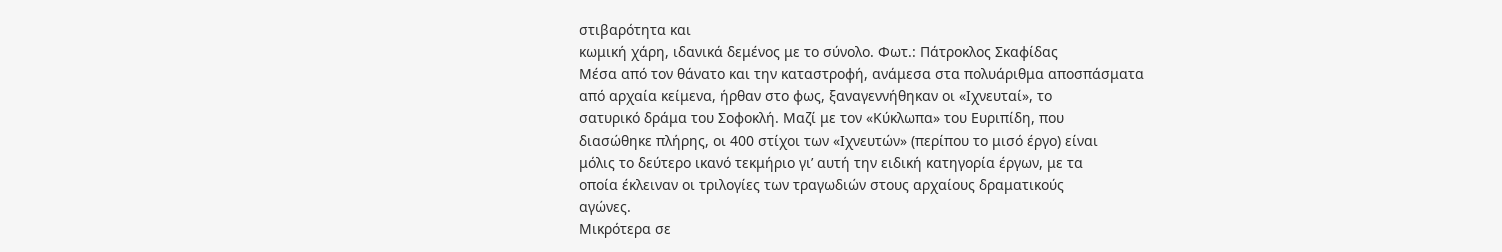στιβαρότητα και
κωμική χάρη, ιδανικά δεμένος με το σύνολο. Φωτ.: Πάτροκλος Σκαφίδας
Μέσα από τον θάνατο και την καταστροφή, ανάμεσα στα πολυάριθμα αποσπάσματα
από αρχαία κείμενα, ήρθαν στο φως, ξαναγεννήθηκαν οι «Ιχνευταί», το
σατυρικό δράμα του Σοφοκλή. Μαζί με τον «Κύκλωπα» του Ευριπίδη, που
διασώθηκε πλήρης, οι 400 στίχοι των «Ιχνευτών» (περίπου το μισό έργο) είναι
μόλις το δεύτερο ικανό τεκμήριο γι’ αυτή την ειδική κατηγορία έργων, με τα
οποία έκλειναν οι τριλογίες των τραγωδιών στους αρχαίους δραματικούς
αγώνες.
Μικρότερα σε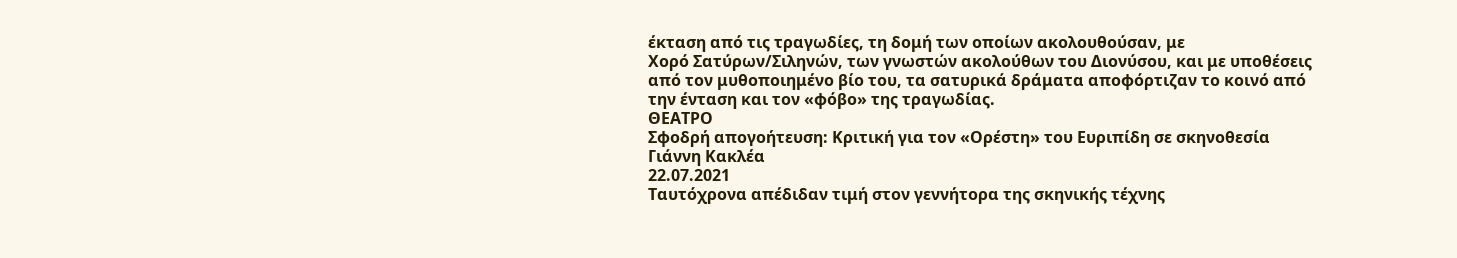έκταση από τις τραγωδίες, τη δομή των οποίων ακολουθούσαν, με
Χορό Σατύρων/Σιληνών, των γνωστών ακολούθων του Διονύσου, και με υποθέσεις
από τον μυθοποιημένο βίο του, τα σατυρικά δράματα αποφόρτιζαν το κοινό από
την ένταση και τον «φόβο» της τραγωδίας.
ΘΕΑΤΡΟ
Σφοδρή απογοήτευση: Κριτική για τον «Ορέστη» του Ευριπίδη σε σκηνοθεσία
Γιάννη Κακλέα
22.07.2021
Ταυτόχρονα απέδιδαν τιμή στον γεννήτορα της σκηνικής τέχνης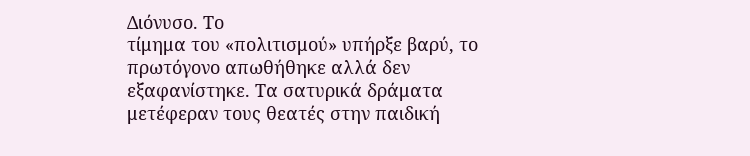Διόνυσο. Το
τίμημα του «πολιτισμού» υπήρξε βαρύ, το πρωτόγονο απωθήθηκε αλλά δεν
εξαφανίστηκε. Τα σατυρικά δράματα μετέφεραν τους θεατές στην παιδική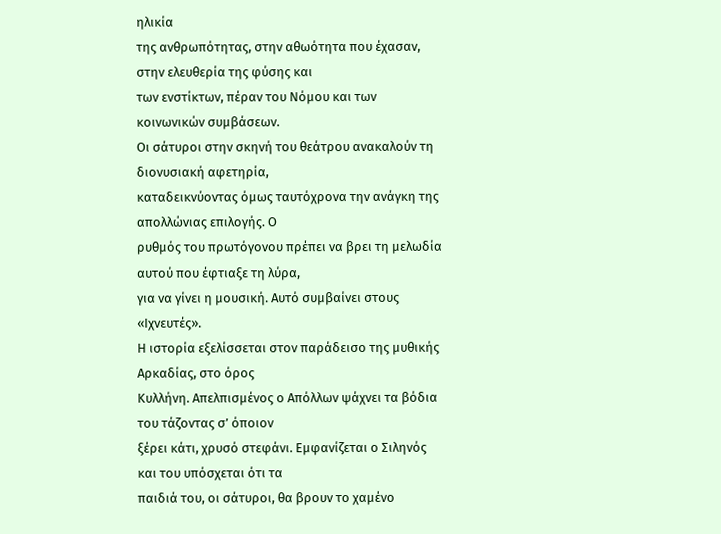ηλικία
της ανθρωπότητας, στην αθωότητα που έχασαν, στην ελευθερία της φύσης και
των ενστίκτων, πέραν του Νόμου και των κοινωνικών συμβάσεων.
Οι σάτυροι στην σκηνή του θεάτρου ανακαλούν τη διονυσιακή αφετηρία,
καταδεικνύοντας όμως ταυτόχρονα την ανάγκη της απολλώνιας επιλογής. Ο
ρυθμός του πρωτόγονου πρέπει να βρει τη μελωδία αυτού που έφτιαξε τη λύρα,
για να γίνει η μουσική. Αυτό συμβαίνει στους «Ιχνευτές».
Η ιστορία εξελίσσεται στον παράδεισο της μυθικής Αρκαδίας, στο όρος
Κυλλήνη. Απελπισμένος ο Απόλλων ψάχνει τα βόδια του τάζοντας σ’ όποιον
ξέρει κάτι, χρυσό στεφάνι. Εμφανίζεται ο Σιληνός και του υπόσχεται ότι τα
παιδιά του, οι σάτυροι, θα βρουν το χαμένο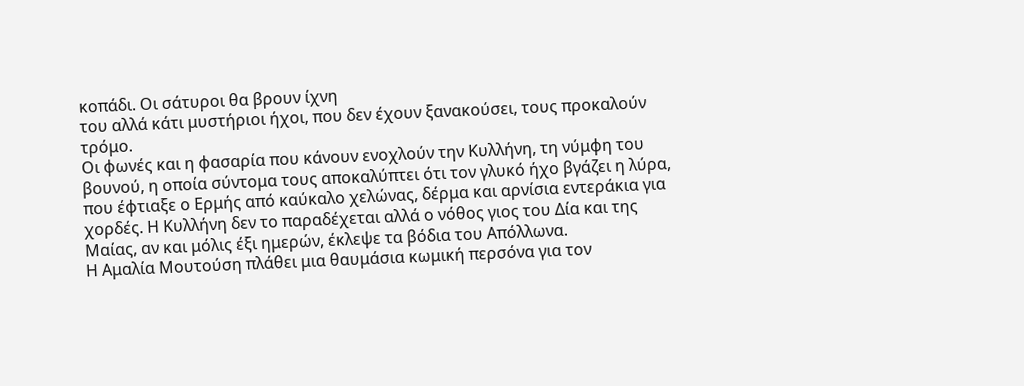κοπάδι. Οι σάτυροι θα βρουν ίχνη
του αλλά κάτι μυστήριοι ήχοι, που δεν έχουν ξανακούσει, τους προκαλούν
τρόμο.
Οι φωνές και η φασαρία που κάνουν ενοχλούν την Κυλλήνη, τη νύμφη του
βουνού, η οποία σύντομα τους αποκαλύπτει ότι τον γλυκό ήχο βγάζει η λύρα,
που έφτιαξε ο Ερμής από καύκαλο χελώνας, δέρμα και αρνίσια εντεράκια για
χορδές. Η Κυλλήνη δεν το παραδέχεται αλλά ο νόθος γιος του Δία και της
Μαίας, αν και μόλις έξι ημερών, έκλεψε τα βόδια του Απόλλωνα.
Η Αμαλία Μουτούση πλάθει μια θαυμάσια κωμική περσόνα για τον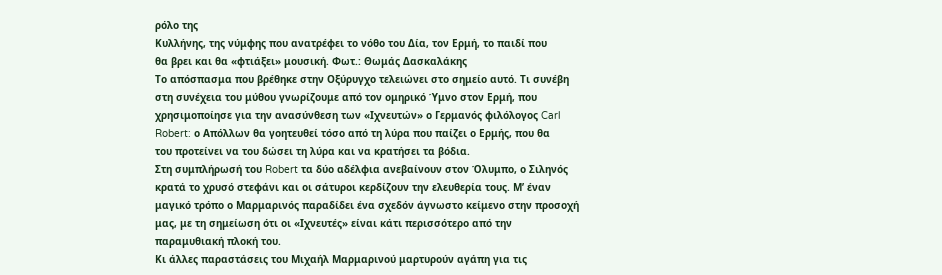ρόλο της
Κυλλήνης, της νύμφης που ανατρέφει το νόθο του Δία, τον Ερμή, το παιδί που
θα βρει και θα «φτιάξει» μουσική. Φωτ.: Θωμάς Δασκαλάκης
Το απόσπασμα που βρέθηκε στην Οξύρυγχο τελειώνει στο σημείο αυτό. Τι συνέβη
στη συνέχεια του μύθου γνωρίζουμε από τον ομηρικό Ύμνο στον Ερμή, που
χρησιμοποίησε για την ανασύνθεση των «Ιχνευτών» ο Γερμανός φιλόλογος Carl
Robert: ο Απόλλων θα γοητευθεί τόσο από τη λύρα που παίζει ο Ερμής, που θα
του προτείνει να του δώσει τη λύρα και να κρατήσει τα βόδια.
Στη συμπλήρωσή του Robert τα δύο αδέλφια ανεβαίνουν στον Όλυμπο, ο Σιληνός
κρατά το χρυσό στεφάνι και οι σάτυροι κερδίζουν την ελευθερία τους. Μ’ έναν
μαγικό τρόπο ο Μαρμαρινός παραδίδει ένα σχεδόν άγνωστο κείμενο στην προσοχή
μας, με τη σημείωση ότι οι «Ιχνευτές» είναι κάτι περισσότερο από την
παραμυθιακή πλοκή του.
Κι άλλες παραστάσεις του Μιχαήλ Μαρμαρινού μαρτυρούν αγάπη για τις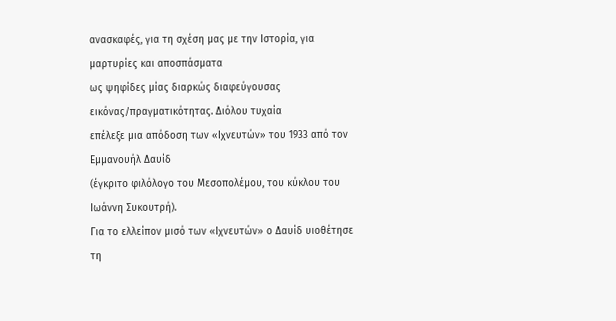ανασκαφές, για τη σχέση μας με την Ιστορία, για μαρτυρίες και αποσπάσματα
ως ψηφίδες μίας διαρκώς διαφεύγουσας εικόνας/πραγματικότητας. Διόλου τυχαία
επέλεξε μια απόδοση των «Ιχνευτών» του 1933 από τον Εμμανουήλ Δαυίδ
(έγκριτο φιλόλογο του Μεσοπολέμου, του κύκλου του Ιωάννη Συκουτρή).
Για το ελλείπον μισό των «Ιχνευτών» ο Δαυίδ υιοθέτησε τη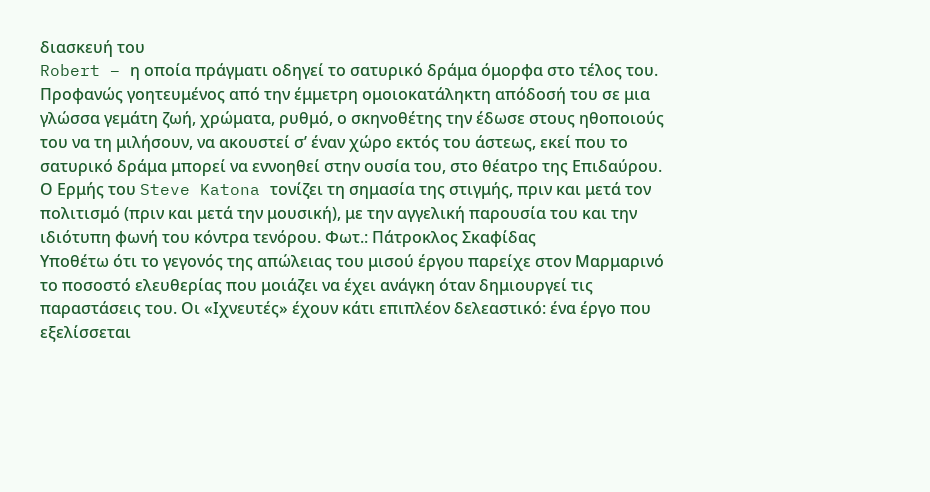διασκευή του
Robert – η οποία πράγματι οδηγεί το σατυρικό δράμα όμορφα στο τέλος του.
Προφανώς γοητευμένος από την έμμετρη ομοιοκατάληκτη απόδοσή του σε μια
γλώσσα γεμάτη ζωή, χρώματα, ρυθμό, ο σκηνοθέτης την έδωσε στους ηθοποιούς
του να τη μιλήσουν, να ακουστεί σ’ έναν χώρο εκτός του άστεως, εκεί που το
σατυρικό δράμα μπορεί να εννοηθεί στην ουσία του, στο θέατρο της Επιδαύρου.
Ο Ερμής του Steve Katona τονίζει τη σημασία της στιγμής, πριν και μετά τον
πολιτισμό (πριν και μετά την μουσική), με την αγγελική παρουσία του και την
ιδιότυπη φωνή του κόντρα τενόρου. Φωτ.: Πάτροκλος Σκαφίδας
Υποθέτω ότι το γεγονός της απώλειας του μισού έργου παρείχε στον Μαρμαρινό
το ποσοστό ελευθερίας που μοιάζει να έχει ανάγκη όταν δημιουργεί τις
παραστάσεις του. Οι «Ιχνευτές» έχουν κάτι επιπλέον δελεαστικό: ένα έργο που
εξελίσσεται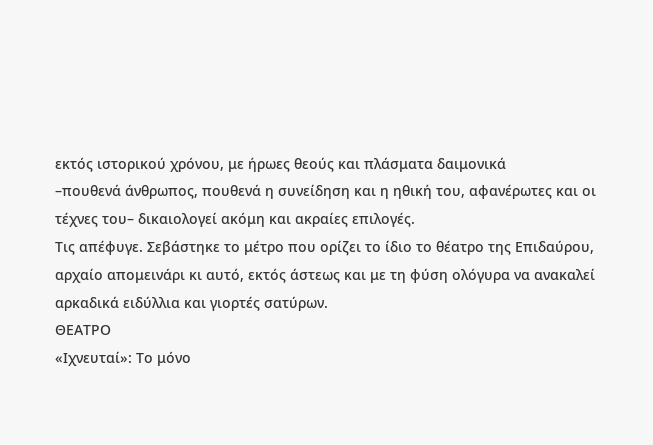εκτός ιστορικού χρόνου, με ήρωες θεούς και πλάσματα δαιμονικά
–πουθενά άνθρωπος, πουθενά η συνείδηση και η ηθική του, αφανέρωτες και οι
τέχνες του– δικαιολογεί ακόμη και ακραίες επιλογές.
Τις απέφυγε. Σεβάστηκε το μέτρο που ορίζει το ίδιο το θέατρο της Επιδαύρου,
αρχαίο απομεινάρι κι αυτό, εκτός άστεως και με τη φύση ολόγυρα να ανακαλεί
αρκαδικά ειδύλλια και γιορτές σατύρων.
ΘΕΑΤΡΟ
«Ιχνευταί»: Το μόνο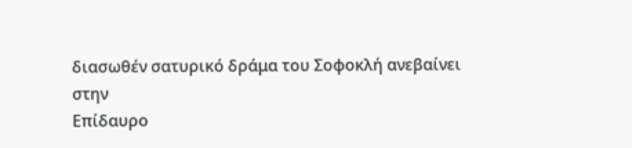διασωθέν σατυρικό δράμα του Σοφοκλή ανεβαίνει στην
Επίδαυρο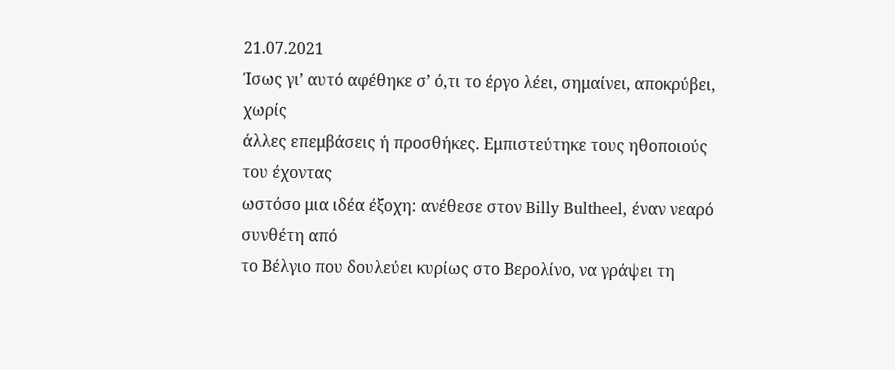21.07.2021
Ίσως γι’ αυτό αφέθηκε σ’ ό,τι το έργο λέει, σημαίνει, αποκρύβει, χωρίς
άλλες επεμβάσεις ή προσθήκες. Εμπιστεύτηκε τους ηθοποιούς του έχοντας
ωστόσο μια ιδέα έξοχη: ανέθεσε στον Billy Bultheel, έναν νεαρό συνθέτη από
το Βέλγιο που δουλεύει κυρίως στο Βερολίνο, να γράψει τη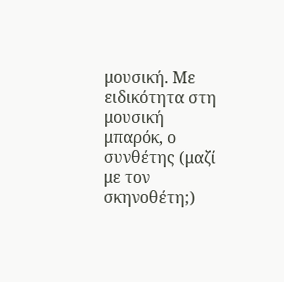μουσική. Με
ειδικότητα στη μουσική μπαρόκ, ο συνθέτης (μαζί με τον σκηνοθέτη;)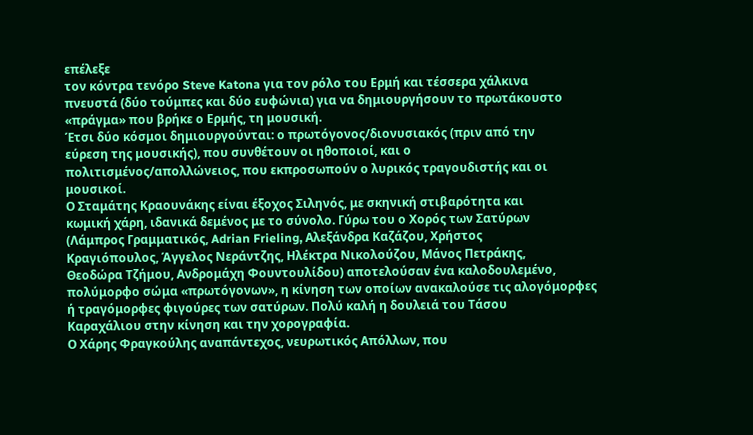επέλεξε
τον κόντρα τενόρο Steve Katona για τον ρόλο του Ερμή και τέσσερα χάλκινα
πνευστά (δύο τούμπες και δύο ευφώνια) για να δημιουργήσουν το πρωτάκουστο
«πράγμα» που βρήκε ο Ερμής, τη μουσική.
Έτσι δύο κόσμοι δημιουργούνται: ο πρωτόγονος/διονυσιακός (πριν από την
εύρεση της μουσικής), που συνθέτουν οι ηθοποιοί, και ο
πολιτισμένος/απολλώνειος, που εκπροσωπούν ο λυρικός τραγουδιστής και οι
μουσικοί.
Ο Σταμάτης Κραουνάκης είναι έξοχος Σιληνός, με σκηνική στιβαρότητα και
κωμική χάρη, ιδανικά δεμένος με το σύνολο. Γύρω του ο Χορός των Σατύρων
(Λάμπρος Γραμματικός, Adrian Frieling, Αλεξάνδρα Καζάζου, Χρήστος
Κραγιόπουλος, Άγγελος Νεράντζης, Ηλέκτρα Νικολούζου, Μάνος Πετράκης,
Θεοδώρα Τζήμου, Ανδρομάχη Φουντουλίδου) αποτελούσαν ένα καλοδουλεμένο,
πολύμορφο σώμα «πρωτόγονων», η κίνηση των οποίων ανακαλούσε τις αλογόμορφες
ή τραγόμορφες φιγούρες των σατύρων. Πολύ καλή η δουλειά του Τάσου
Καραχάλιου στην κίνηση και την χορογραφία.
Ο Χάρης Φραγκούλης αναπάντεχος, νευρωτικός Απόλλων, που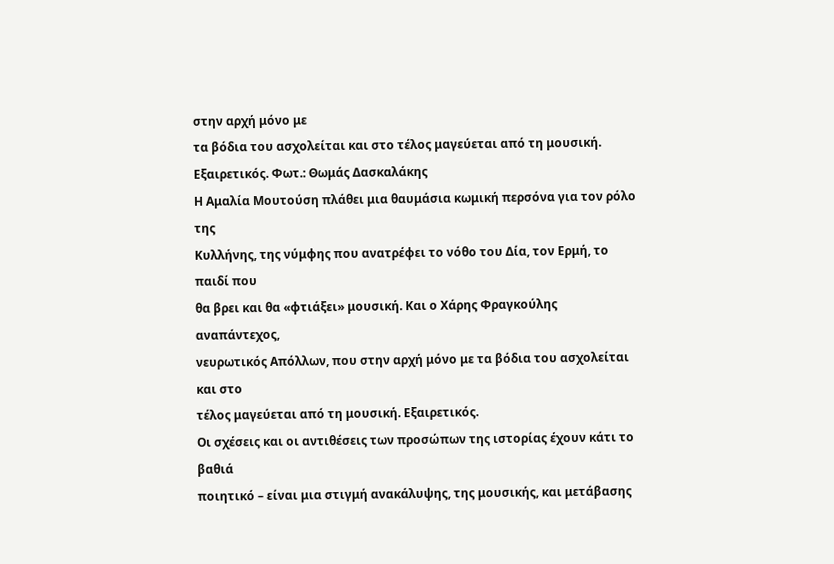στην αρχή μόνο με
τα βόδια του ασχολείται και στο τέλος μαγεύεται από τη μουσική.
Εξαιρετικός. Φωτ.: Θωμάς Δασκαλάκης
Η Αμαλία Μουτούση πλάθει μια θαυμάσια κωμική περσόνα για τον ρόλο της
Κυλλήνης, της νύμφης που ανατρέφει το νόθο του Δία, τον Ερμή, το παιδί που
θα βρει και θα «φτιάξει» μουσική. Και ο Χάρης Φραγκούλης αναπάντεχος,
νευρωτικός Απόλλων, που στην αρχή μόνο με τα βόδια του ασχολείται και στο
τέλος μαγεύεται από τη μουσική. Εξαιρετικός.
Οι σχέσεις και οι αντιθέσεις των προσώπων της ιστορίας έχουν κάτι το βαθιά
ποιητικό – είναι μια στιγμή ανακάλυψης, της μουσικής, και μετάβασης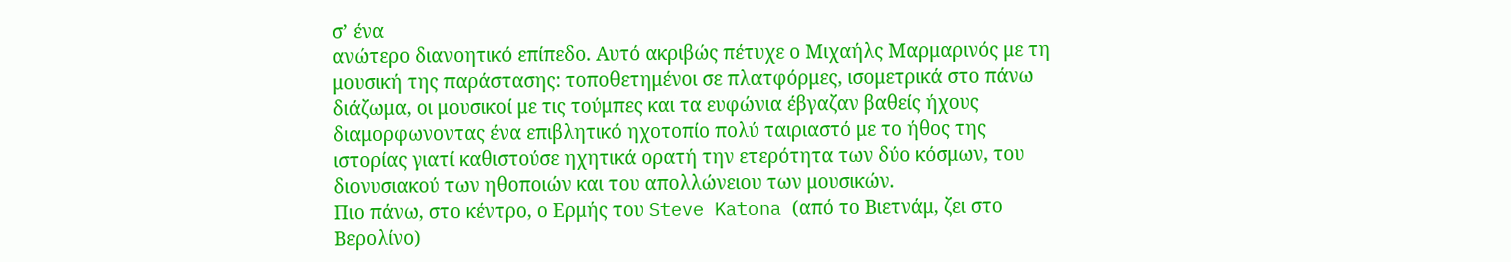σ’ ένα
ανώτερο διανοητικό επίπεδο. Αυτό ακριβώς πέτυχε ο Μιχαήλς Μαρμαρινός με τη
μουσική της παράστασης: τοποθετημένοι σε πλατφόρμες, ισομετρικά στο πάνω
διάζωμα, οι μουσικοί με τις τούμπες και τα ευφώνια έβγαζαν βαθείς ήχους
διαμορφωνοντας ένα επιβλητικό ηχοτοπίο πολύ ταιριαστό με το ήθος της
ιστορίας γιατί καθιστούσε ηχητικά ορατή την ετερότητα των δύο κόσμων, του
διονυσιακού των ηθοποιών και του απολλώνειου των μουσικών.
Πιο πάνω, στο κέντρο, ο Ερμής του Steve Katona (από το Βιετνάμ, ζει στο
Βερολίνο)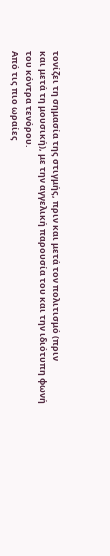τονίζει τη σημασία της στιγμής, πριν και μετά τον πολιτισμό (πριν
και μετά τη μουσική), με την αγγελική παρουσία του και την ιδιότυπη φωνή
του κόντρα τενόρου.
Από τις πιο ωραίες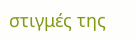στιγμές της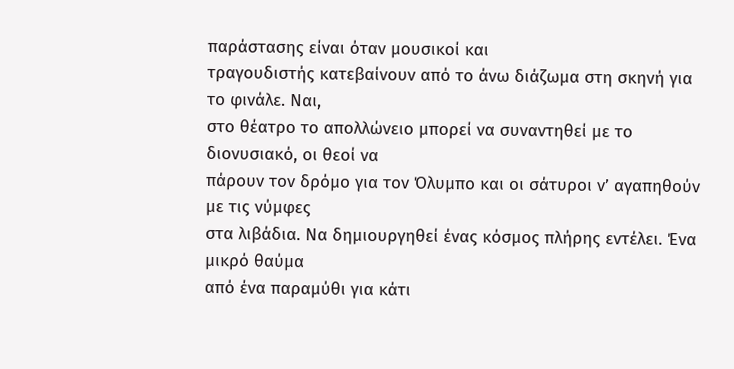παράστασης είναι όταν μουσικοί και
τραγουδιστής κατεβαίνουν από το άνω διάζωμα στη σκηνή για το φινάλε. Ναι,
στο θέατρο το απολλώνειο μπορεί να συναντηθεί με το διονυσιακό, οι θεοί να
πάρουν τον δρόμο για τον Όλυμπο και οι σάτυροι ν’ αγαπηθούν με τις νύμφες
στα λιβάδια. Να δημιουργηθεί ένας κόσμος πλήρης εντέλει. Ένα μικρό θαύμα
από ένα παραμύθι για κάτι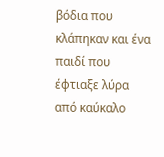βόδια που κλάπηκαν και ένα παιδί που έφτιαξε λύρα
από καύκαλο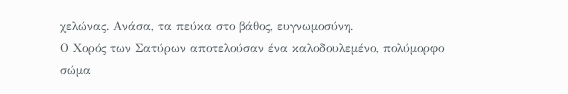χελώνας. Ανάσα, τα πεύκα στο βάθος, ευγνωμοσύνη.
Ο Χορός των Σατύρων αποτελούσαν ένα καλοδουλεμένο, πολύμορφο σώμα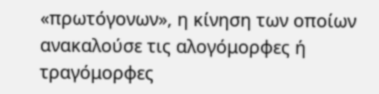«πρωτόγονων», η κίνηση των οποίων ανακαλούσε τις αλογόμορφες ή τραγόμορφες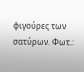φιγούρες των σατύρων. Φωτ.: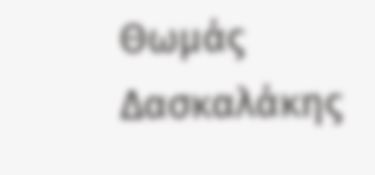Θωμάς Δασκαλάκης